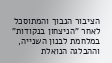הציבור הנבוך והמתוסכל לאחר "הניצחון בנקודות" במלחמת לבנון השנייה, וההבלגה הנואלת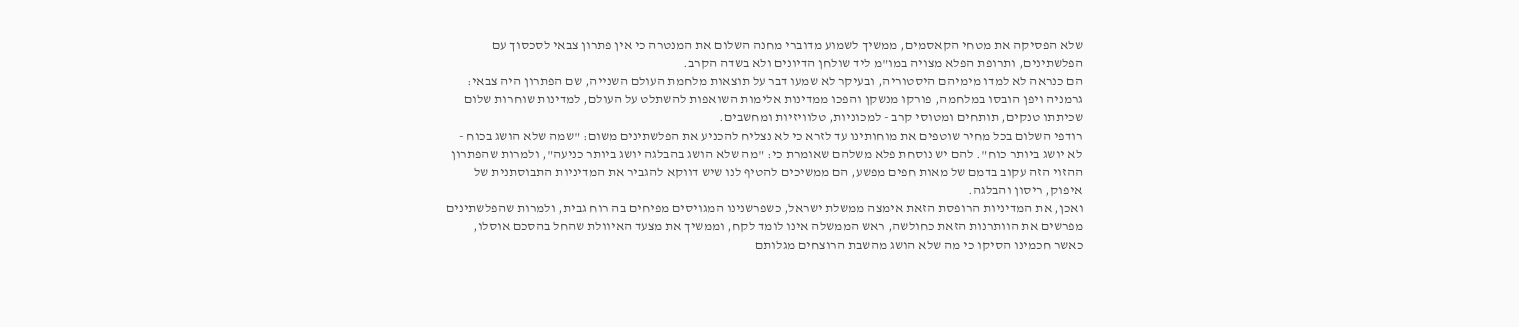שלא הפסיקה את מטחי הקאסמים, ממשיך לשמוע מדוברי מחנה השלום את המנטרה כי אין פתרון צבאי לסכסוך עם הפלשתינים, ותרופת הפלא מצויה במו"מ ליד שולחן הדיונים ולא בשדה הקרב.
הם כנראה לא למדו מימיהם היסטוריה, ובעיקר לא שמעו דבר על תוצאות מלחמת העולם השנייה, שם הפתרון היה צבאי: גרמניה ויפן הובסו במלחמה, פורקו מנשקן והפכו ממדינות אלימות השואפות להשתלט על העולם, למדינות שוחרות שלום שכיתתו טנקים, תותחים ומטוסי קרב - למכוניות, טלוויזיות ומחשבים.
רודפי השלום בכל מחיר שוטפים את מוחותינו עד לזרא כי לא נצליח להכניע את הפלשתינים משום: "שמה שלא הושג בכוח - לא יושג ביותר כוח". להם יש נוסחת פלא משלהם שאומרת כי: "מה שלא הושג בהבלגה יושג ביותר כניעה", ולמרות שהפתרון ההזוי הזה עקוב בדמם של מאות חפים מפשע, הם ממשיכים להטיף לנו שיש דווקא להגביר את המדיניות התבוסתנית של איפוק, ריסון והבלגה.
ואכן, את המדיניות הרופסת הזאת אימצה ממשלת ישראל, כשפרשנינו המגויסים מפיחים בה רוח גבית, ולמרות שהפלשתינים מפרשים את הוותרנות הזאת כחולשה, ראש הממשלה אינו לומד לקח, וממשיך את מצעד האיוולת שהחל בהסכם אוסלו, כאשר חכמינו הסיקו כי מה שלא הושג מהשבת הרוצחים מגלותם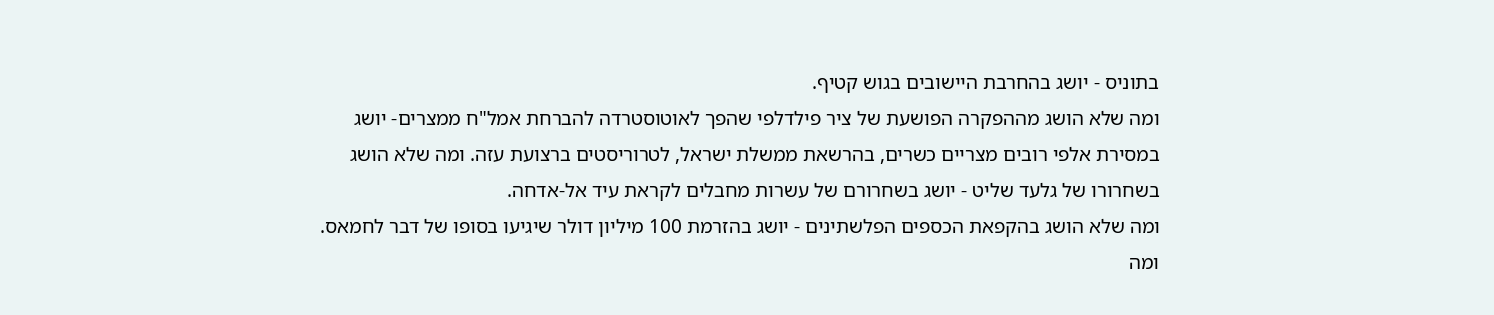בתוניס - יושג בהחרבת היישובים בגוש קטיף.
ומה שלא הושג מההפקרה הפושעת של ציר פילדלפי שהפך לאוטוסטרדה להברחת אמל"ח ממצרים- יושג במסירת אלפי רובים מצריים כשרים, בהרשאת ממשלת ישראל, לטרוריסטים ברצועת עזה. ומה שלא הושג בשחרורו של גלעד שליט - יושג בשחרורם של עשרות מחבלים לקראת עיד אל-אדחה.
ומה שלא הושג בהקפאת הכספים הפלשתינים - יושג בהזרמת 100 מיליון דולר שיגיעו בסופו של דבר לחמאס. ומה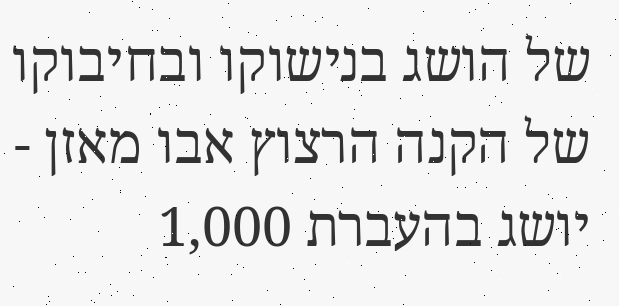של הושג בנישוקו ובחיבוקו של הקנה הרצוץ אבו מאזן - יושג בהעברת 1,000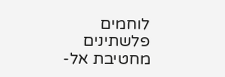לוחמים פלשתינים מחטיבת אל-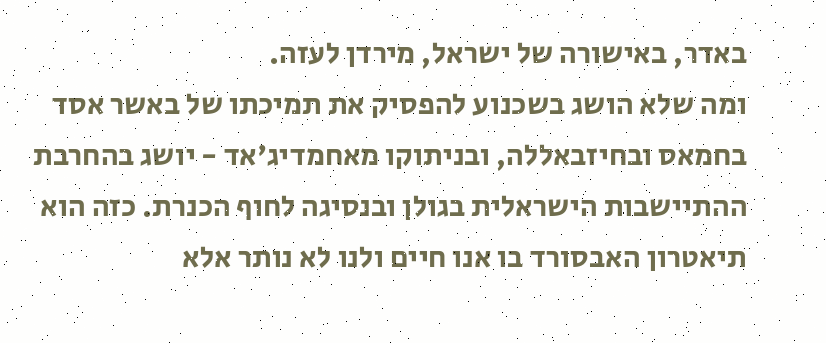באדר, באישורה של ישראל, מירדן לעזה.
ומה שלא הושג בשכנוע להפסיק את תמיכתו של באשר אסד בחמאס ובחיזבאללה, ובניתוקו מאחמדיג'אד - יושג בהחרבת ההתיישבות הישראלית בגולן ובנסיגה לחוף הכנרת. כזה הוא תיאטרון האבסורד בו אנו חיים ולנו לא נותר אלא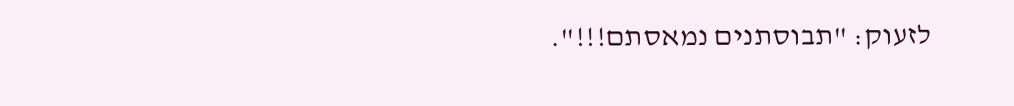לזעוק: "תבוסתנים נמאסתם!!!".